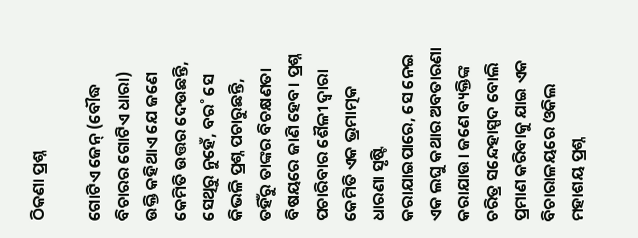ଠିକଣା ପ୍ରଶ୍ନ

ଗୋଟିଏ ଜେନ୍‌ (ବୌଦ୍ଧ ବିଚାରର ଗୋଟିଏ ଧାରା) ଉକ୍ତି କହିଥାଏ ଯେ ଜଣେ କେମିତି ଉତ୍ତର ଦେଉଛନ୍ତି, ସେଥିରୁ ନୁହେଁ, ବର˚ ସେ କିଭଳି ପ୍ରଶ୍ନ ପଚାରୁଛନ୍ତି, ତହିଁରୁ ତାଙ୍କର ବିଚକ୍ଷଣତା ବିଷୟରେ ଜାଣି ହେବ। ପ୍ରଶ୍ନ ପଚାରିବାର ଶୈଳୀ ଦ୍ବାରା କେମିତି ଏକ ଭ୍ରମାତ୍ମକ ଧାରଣା ସୃଷ୍ଟି କରାଯାଇପାରେ, ସେ ନେଇ ଏକ ଲଘୁ କଥାର ଅବତାରଣା କରାଯାଉ। ଜଣେ ବ୍ୟକ୍ତିଙ୍କ ଚରିତ୍ର ସନ୍ଦେହାସ୍ପଦ ବୋଲି ପ୍ରମାଣ କରିବାକୁ ଯାଇ ଏକ ବିଚାରାଳୟରେ ଓକିଲ ମହାଶୟ ପ୍ରଶ୍ନ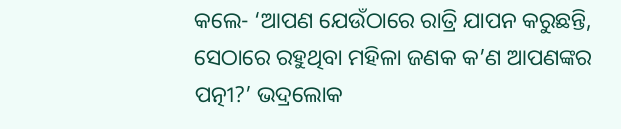କଲେ- ‘ଆପଣ ଯେଉଁଠାରେ ରାତ୍ରି ଯାପନ କରୁଛନ୍ତି, ସେଠାରେ ରହୁଥିବା ମହିଳା ଜଣକ କ’ଣ ଆପଣଙ୍କର ପତ୍ନୀ?’ ଭଦ୍ରଲୋକ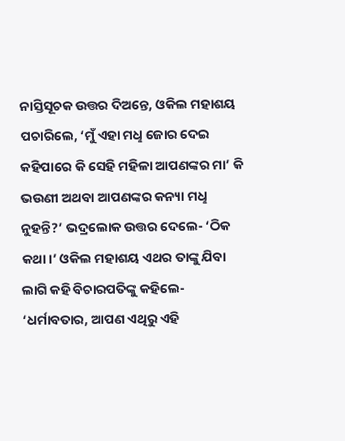ନାସ୍ତିସୂଚକ ଉତ୍ତର ଦିଅନ୍ତେ, ଓକିଲ ମହାଶୟ ପଚାରିଲେ, ‘ମୁଁ ଏହା ମଧୢ ଜୋର ଦେଇ କହିପାରେ କି ସେହି ମହିଳା ଆପଣଙ୍କର ମା’ କି ଭଉଣୀ ଅଥବା ଆପଣଙ୍କର କନ୍ୟା ମଧୢ ନୁହନ୍ତି?’ ଭଦ୍ରଲୋକ ଉତ୍ତର ଦେଲେ- ‘ଠିକ କଥା।’ ଓକିଲ ମହାଶୟ ଏଥର ତାଙ୍କୁ ଯିବା ଲାଗି କହି ବିଚାରପତିଙ୍କୁ କହିଲେ- ‘ଧର୍ମାବତାର, ଆପଣ ଏଥିରୁ ଏହି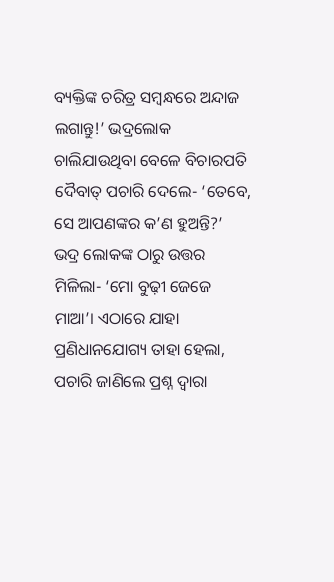ବ୍ୟକ୍ତିଙ୍କ ଚରିତ୍ର ସମ୍ବନ୍ଧରେ ଅନ୍ଦାଜ ଲଗାନ୍ତୁ!’ ଭଦ୍ରଲୋକ ଚାଲିଯାଉଥିବା ବେଳେ ବିଚାରପତି ଦୈବାତ୍‌ ପଚାରି ଦେଲେ- ‘ତେବେ, ସେ ଆପଣଙ୍କର କ’ଣ ହୁଅନ୍ତି?’ ଭଦ୍ର ଲୋକଙ୍କ ଠାରୁ ଉତ୍ତର ମିଳିଲା- ‘ମୋ ବୁଢ଼ୀ ଜେଜେ ମାଆ’। ଏଠାରେ ଯାହା ପ୍ରଣିଧାନଯୋଗ୍ୟ ତାହା ହେଲା, ପଚାରି ଜାଣିଲେ ପ୍ରଶ୍ନ ଦ୍ବାରା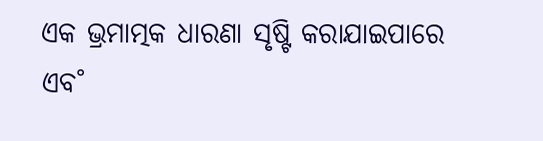ଏକ ଭ୍ରମାତ୍ମକ ଧାରଣା ସୃଷ୍ଟି କରାଯାଇପାରେ ଏବ˚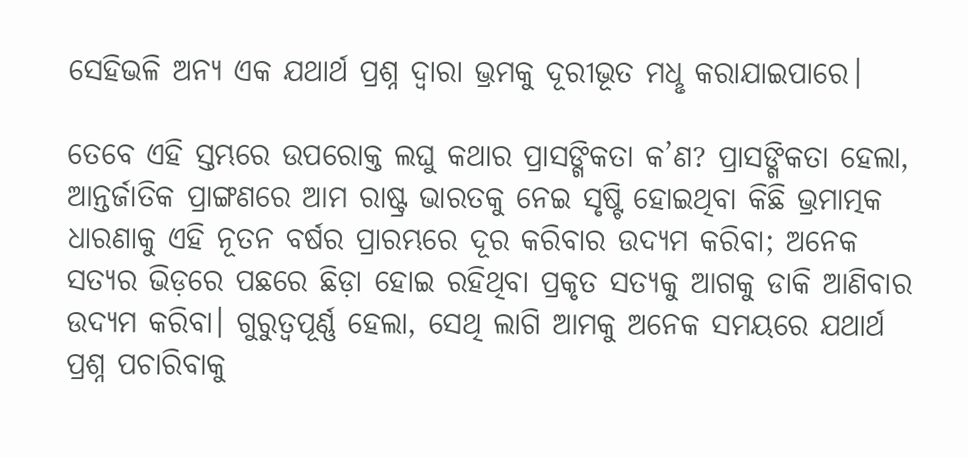ସେହିଭଳି ଅନ୍ୟ ଏକ ଯଥାର୍ଥ ପ୍ରଶ୍ନ ଦ୍ବାରା ଭ୍ରମକୁ ଦୂରୀଭୂତ ମଧୢ କରାଯାଇପାରେ।

ତେବେ ଏହି ସ୍ତମ୍ଭରେ ଉପରୋକ୍ତ ଲଘୁ କଥାର ପ୍ରାସଙ୍ଗିକତା କ’ଣ? ପ୍ରାସଙ୍ଗିକତା ହେଲା, ଆନ୍ତର୍ଜାତିକ ପ୍ରାଙ୍ଗଣରେ ଆମ ରାଷ୍ଟ୍ର ଭାରତକୁ ନେଇ ସୃଷ୍ଟି ହୋଇଥିବା କିଛି ଭ୍ରମାତ୍ମକ ଧାରଣାକୁ ଏହି ନୂତନ ବର୍ଷର ପ୍ରାରମ୍ଭରେ ଦୂର କରିବାର ଉଦ୍ୟମ କରିବା; ଅନେକ ସତ୍ୟର ଭିଡ଼ରେ ପଛରେ ଛିଡ଼ା ହୋଇ ରହିଥିବା ପ୍ରକୃତ ସତ୍ୟକୁ ଆଗକୁ ଡାକି ଆଣିବାର ଉଦ୍ୟମ କରିବା। ଗୁରୁତ୍ବପୂର୍ଣ୍ଣ ହେଲା, ସେଥି ଲାଗି ଆମକୁ ଅନେକ ସମୟରେ ଯଥାର୍ଥ ପ୍ରଶ୍ନ ପଚାରିବାକୁ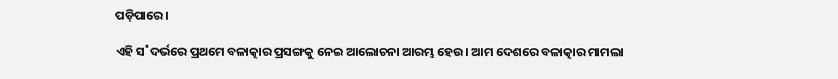ପଡ଼ିପାରେ।

ଏହି ସ˚ଦର୍ଭରେ ପ୍ରଥମେ ବଳାତ୍କାର ପ୍ରସଙ୍ଗକୁ ନେଇ ଆଲୋଚନା ଆରମ୍ଭ ହେଉ। ଆମ ଦେଶରେ ବଳାତ୍କାର ମାମଲା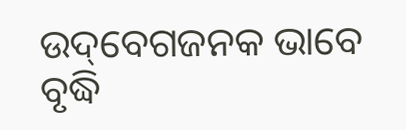ଉଦ୍‌ବେଗଜନକ ଭାବେ ବୃଦ୍ଧି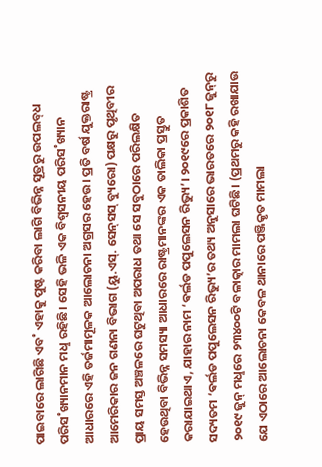ପାଇବାରେ ଲାଗିଛି ଏବ˚ ଏହାକୁ ପୁଷ୍ଟ କରିବା ଲାଗି ବିଭିନ୍ନ ସୂତ୍ରରୁ ଉପଲବ୍‌ଧ ପରିସ˚ଖ୍ୟାନମାନ ମଧୢ ରହିଛି। ସେହି ଭଳି ଏକ ବିଶ୍ବସନୀୟ ପରିସ˚ଖ୍ୟାନ ଆଧାରରେ ଏହି ତର୍ଜମାମୂଳକ ଆଲୋଚନା ଅଗ୍ରସର ହେଉ। ପ୍ରତି ବର୍ଷ ଯୁକ୍ତରାଷ୍ଟ୍ର ଆମେରିକାର ଜନ ଗଣନା ବିଭାଗ (ୟୁ.ଏସ୍‌. ସେନ୍‌ସସ୍‌ ବ୍ୟୁରୋ) ପକ୍ଷରୁ ପୃଥିବୀର ପ୍ରାୟ ସମସ୍ତ ଅଞ୍ଚଳରେ ଘଟୁଥିବା ଅପରାଧ ତଥା ସେ ସବୁଠାରେ ପରିଲକ୍ଷିତ ହେଉଥିବା ବିଭିନ୍ନ ସମସ୍ୟା ଆଧାରରେ ରାଷ୍ଟ୍ରମାନଙ୍କର ଏକ ତାଲିକା ପ୍ରସ୍ତୁତ କରାଯାଇଥାଏ, ଯାହାର ନାମ ‘ଵର୍ଲଡ ପପୁଲେସନ ରିଭ୍ୟୁ’। ୨୦୧୯ରେ ପ୍ରକାଶିତ ସଦ୍ୟତମ ‘ଵର୍ଲଡ ପପୁଲେସନ ରିଭ୍ୟୁ’ର ତଥ୍ୟ ଅନୁସାରେ ଭାରତରେ ୨୦୧୮ ଜୁନ୍‌ରୁ ୨୦୧୯ ଜୁନ୍‌ ମଧୢରେ ୨୩୪୦୦ଟି ବଳାତ୍କାର ମାମଲା ଘଟିଛି। (ପ୍ରଥମରୁ କହି ରଖାଯାଉ ଯେ ଏଠାରେ ଆଲୋଚନା କେବଳ ଥାନାରେ ପଞ୍ଜିକୃତ ମାମଲା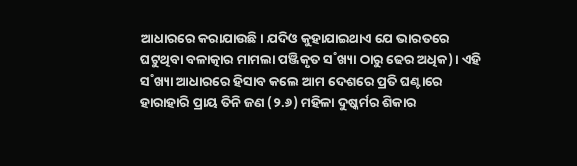ଆଧାରରେ କରାଯାଉଛି। ଯଦିଓ କୁହାଯାଇଥାଏ ଯେ ଭାରତରେ ଘଟୁଥିବା ବଳାତ୍କାର ମାମଲା ପଞ୍ଜିକୃତ ସ˚ଖ୍ୟା ଠାରୁ ଢେର ଅଧିକ)। ଏହି ସ˚ଖ୍ୟା ଆଧାରରେ ହିସାବ କଲେ ଆମ ଦେଶରେ ପ୍ରତି ଘଣ୍ଟାରେ ହାରାହାରି ପ୍ରାୟ ତିନି ଜଣ (୨.୬) ମହିଳା ଦୁଷ୍କର୍ମର ଶିକାର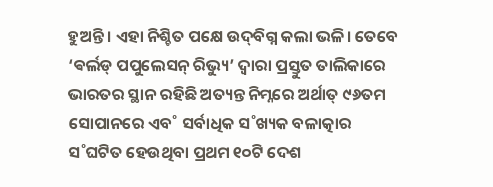ହୁଅନ୍ତି। ଏହା ନିଶ୍ଚିତ ପକ୍ଷେ ଉଦ୍‌ବିଗ୍ନ କଲା ଭଳି। ତେବେ ‘ଵର୍ଲଡ୍‌ ପପୁଲେସନ୍‌ ରିଭ୍ୟୁ’ ଦ୍ବାରା ପ୍ରସ୍ତୁତ ତାଲିକାରେ ଭାରତର ସ୍ଥାନ ରହିଛି ଅତ୍ୟନ୍ତ ନିମ୍ନରେ ଅର୍ଥାତ୍‌ ୯୬ତମ ସୋପାନରେ ଏବ˚ ସର୍ବାଧିକ ସ˚ଖ୍ୟକ ବଳାତ୍କାର ସ˚ଘଟିତ ହେଉଥିବା ପ୍ରଥମ ୧୦ଟି ଦେଶ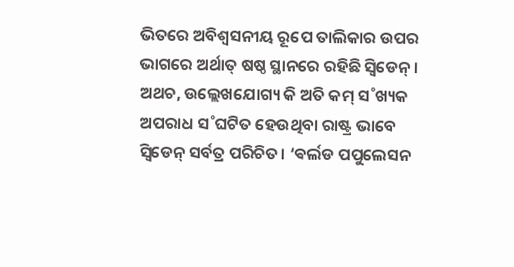ଭିତରେ ଅବିଶ୍ବସନୀୟ ରୂପେ ତାଲିକାର ଉପର ଭାଗରେ ଅର୍ଥାତ୍‌ ଷଷ୍ଠ ସ୍ଥାନରେ ରହିଛି ସ୍ବିଡେନ୍‌। ଅଥଚ, ଉଲ୍ଲେଖଯୋଗ୍ୟ କି ଅତି କମ୍‌ ସ˚ଖ୍ୟକ ଅପରାଧ ସ˚ଘଟିତ ହେଉଥିବା ରାଷ୍ଟ୍ର ଭାବେ ସ୍ବିଡେନ୍‌ ସର୍ବତ୍ର ପରିଚିତ। ‘ଵର୍ଲଡ ପପୁଲେସନ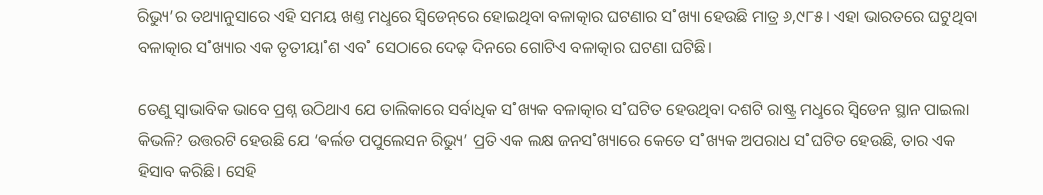ରିଭ୍ୟୁ’ର ତଥ୍ୟାନୁସାରେ ଏହି ସମୟ ଖଣ୍ତ ମଧୢରେ ସ୍ବିଡେନ୍‌ରେ ହୋଇଥିବା ବଳାତ୍କାର ଘଟଣାର ସ˚ଖ୍ୟା ହେଉଛି ମାତ୍ର ୬,୯୮୫। ଏହା ଭାରତରେ ଘଟୁଥିବା ବଳାତ୍କାର ସ˚ଖ୍ୟାର ଏକ ତୃତୀୟା˚ଶ ଏବ˚ ସେଠାରେ ଦେଢ଼ ଦିନରେ ଗୋଟିଏ ବଳାତ୍କାର ଘଟଣା ଘଟିଛି।

ତେଣୁ ସ୍ବାଭାବିକ ଭାବେ ପ୍ରଶ୍ନ ଉଠିଥାଏ ଯେ ତାଲିକାରେ ସର୍ବାଧିକ ସ˚ଖ୍ୟକ ବଳାତ୍କାର ସ˚ଘଟିତ ହେଉଥିବା ଦଶଟି ରାଷ୍ଟ୍ର ମଧୢରେ ସ୍ବିଡେନ ସ୍ଥାନ ପାଇଲା କିଭଳି? ଉତ୍ତରଟି ହେଉଛି ଯେ ‘ଵର୍ଲଡ ପପୁଲେସନ ରିଭ୍ୟୁ’ ପ୍ରତି ଏକ ଲକ୍ଷ ଜନସ˚ଖ୍ୟାରେ କେତେ ସ˚ଖ୍ୟକ ଅପରାଧ ସ˚ଘଟିତ ହେଉଛି, ତାର ଏକ ହିସାବ କରିଛି। ସେହି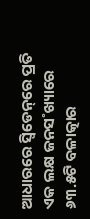ଆଧାରରେ ସ୍ବିଡେନ୍‌ରେ ପ୍ରତି ଏକ ଲକ୍ଷ ଜନସ˚ଖ୍ୟାରେ ୬୩.୫ଟି ବଳାତ୍କାର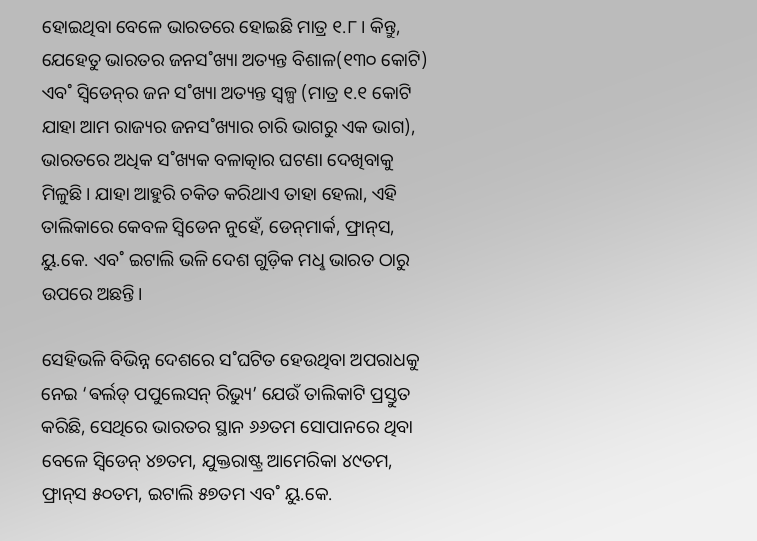ହୋଇଥିବା ବେଳେ ଭାରତରେ ହୋଇଛି ମାତ୍ର ୧.୮। କିନ୍ତୁ, ଯେହେତୁ ଭାରତର ଜନସ˚ଖ୍ୟା ଅତ୍ୟନ୍ତ ବିଶାଳ(୧୩୦ କୋଟି) ଏବ˚ ସ୍ବିଡେନ୍‌ର ଜନ ସ˚ଖ୍ୟା ଅତ୍ୟନ୍ତ ସ୍ବଳ୍ପ (ମାତ୍ର ୧.୧ କୋଟି ଯାହା ଆମ ରାଜ୍ୟର ଜନସ˚ଖ୍ୟାର ଚାରି ଭାଗରୁ ଏକ ଭାଗ), ଭାରତରେ ଅଧିକ ସ˚ଖ୍ୟକ ବଳାତ୍କାର ଘଟଣା ଦେଖିବାକୁ ମିଳୁଛି। ଯାହା ଆହୁରି ଚକିତ କରିଥାଏ ତାହା ହେଲା, ଏହି ତାଲିକାରେ କେବଳ ସ୍ବିଡେନ ନୁହେଁ, ଡେନ୍‌ମାର୍କ, ଫ୍ରାନ୍‌ସ, ୟୁ.କେ. ଏବ˚ ଇଟାଲି ଭଳି ଦେଶ ଗୁଡ଼ିକ ମଧୢ ଭାରତ ଠାରୁ ଉପରେ ଅଛନ୍ତି।

ସେହିଭଳି ବିଭିନ୍ନ ଦେଶରେ ସ˚ଘଟିତ ହେଉଥିବା ଅପରାଧକୁ ନେଇ ‘ଵର୍ଲଡ୍‌ ପପୁଲେସନ୍‌ ରିଭ୍ୟୁ’ ଯେଉଁ ତାଲିକାଟି ପ୍ରସ୍ତୁତ କରିଛି, ସେଥିରେ ଭାରତର ସ୍ଥାନ ୬୬ତମ ସୋପାନରେ ଥିବା ବେଳେ ସ୍ବିଡେନ୍‌ ୪୭ତମ, ଯୁକ୍ତରାଷ୍ଟ୍ର ଆମେରିକା ୪୯ତମ, ଫ୍ରାନ୍‌ସ ୫୦ତମ, ଇଟାଲି ୫୭ତମ ଏବ˚ ୟୁ.କେ.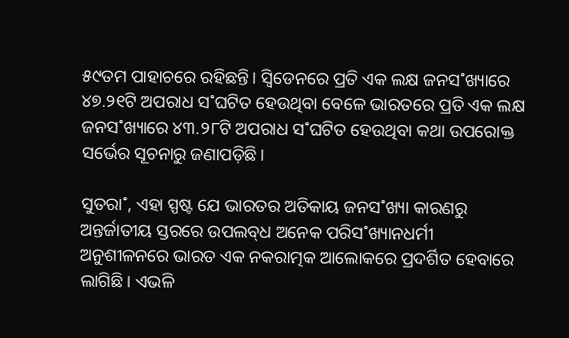୫୯ତମ ପାହାଚରେ ରହିଛନ୍ତି। ସ୍ବିଡେନରେ ପ୍ରତି ଏକ ଲକ୍ଷ ଜନସ˚ଖ୍ୟାରେ ୪୭.୨୧ଟି ଅପରାଧ ସ˚ଘଟିତ ହେଉଥିବା ବେଳେ ଭାରତରେ ପ୍ରତି ଏକ ଲକ୍ଷ ଜନସ˚ଖ୍ୟାରେ ୪୩.୨୮ଟି ଅପରାଧ ସ˚ଘଟିତ ହେଉଥିବା କଥା ଉପରୋକ୍ତ ସର୍ଭେର ସୂଚନାରୁ ଜଣାପଡ଼ିଛି।

ସୁତରା˚, ଏହା ସ୍ପଷ୍ଟ ଯେ ଭାରତର ଅତିକାୟ ଜନସ˚ଖ୍ୟା କାରଣରୁ ଅନ୍ତର୍ଜାତୀୟ ସ୍ତରରେ ଉପଲବ୍‌ଧ ଅନେକ ପରିସ˚ଖ୍ୟାନଧର୍ମୀ ଅନୁଶୀଳନରେ ଭାରତ ଏକ ନକରାତ୍ମକ ଆଲୋକରେ ପ୍ରଦର୍ଶିତ ହେବାରେ ଲାଗିଛି। ଏଭଳି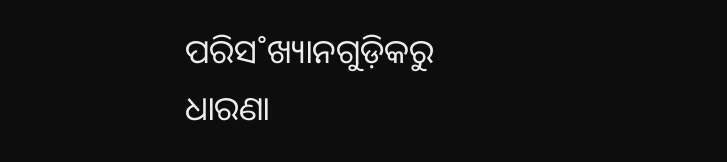ପରିସ˚ଖ୍ୟାନଗୁଡ଼ିକରୁ ଧାରଣା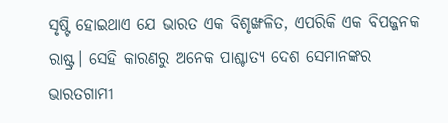ସୃଷ୍ଟି ହୋଇଥାଏ ଯେ ଭାରତ ଏକ ବିଶୃଙ୍ଖଳିତ, ଏପରିକି ଏକ ବିପଜ୍ଜନକ ରାଷ୍ଟ୍ର। ସେହି କାରଣରୁ ଅନେକ ପାଶ୍ଚାତ୍ୟ ଦେଶ ସେମାନଙ୍କର ଭାରତଗାମୀ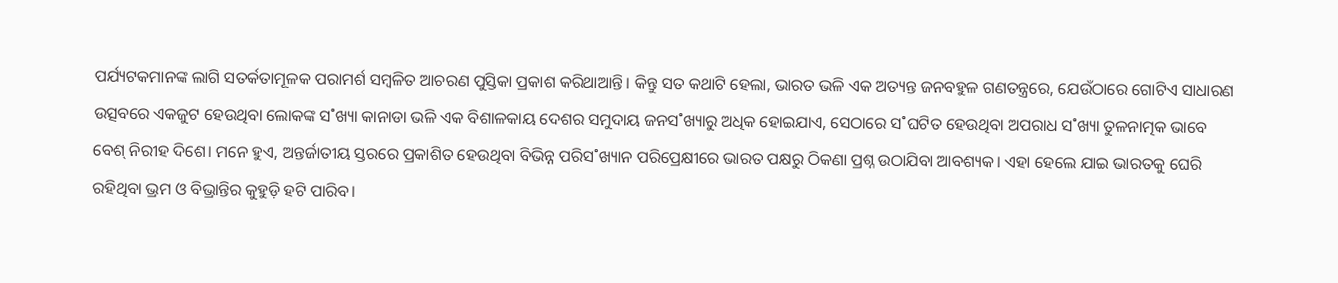ପର୍ଯ୍ୟଟକମାନଙ୍କ ଲାଗି ସତର୍କତାମୂଳକ ପରାମର୍ଶ ସମ୍ବଳିତ ଆଚରଣ ପୁସ୍ତିକା ପ୍ରକାଶ କରିଥାଆନ୍ତି। କିନ୍ତୁ ସତ କଥାଟି ହେଲା, ଭାରତ ଭଳି ଏକ ଅତ୍ୟନ୍ତ ଜନବହୁଳ ଗଣତନ୍ତ୍ରରେ, ଯେଉଁଠାରେ ଗୋଟିଏ ସାଧାରଣ ଉତ୍ସବରେ ଏକଜୁଟ ହେଉଥିବା ଲୋକଙ୍କ ସ˚ଖ୍ୟା କାନାଡା ଭଳି ଏକ ବିଶାଳକାୟ ଦେଶର ସମୁଦାୟ ଜନସ˚ଖ୍ୟାରୁ ଅଧିକ ହୋଇଯାଏ, ସେଠାରେ ସ˚ଘଟିତ ହେଉଥିବା ଅପରାଧ ସ˚ଖ୍ୟା ତୁଳନାତ୍ମକ ଭାବେ ବେଶ୍‌ ନିରୀହ ଦିଶେ। ମନେ ହୁଏ, ଅନ୍ତର୍ଜାତୀୟ ସ୍ତରରେ ପ୍ରକାଶିତ ହେଉଥିବା ବିଭିନ୍ନ ପରିସ˚ଖ୍ୟାନ ପରିପ୍ରେକ୍ଷୀରେ ଭାରତ ପକ୍ଷରୁ ଠିକଣା ପ୍ରଶ୍ନ ଉଠାଯିବା ଆବଶ୍ୟକ। ଏହା ହେଲେ ଯାଇ ଭାରତକୁ ଘେରି ରହିଥିବା ଭ୍ରମ ଓ ବିଭ୍ରାନ୍ତିର କୁହୁଡ଼ି ହଟି ପାରିବ।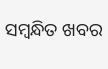ସମ୍ବନ୍ଧିତ ଖବର